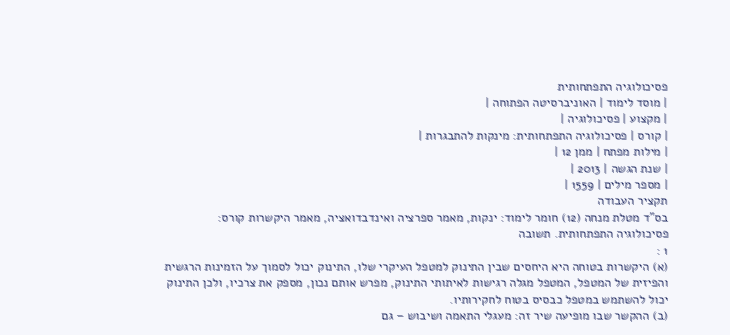פסיכולוגיה התפתחותית
| מוסד לימוד | האוניברסיטה הפתוחה |
| מקצוע | פסיכולוגיה |
| קורס | פסיכולוגיה התפתחותית: מינקות להתבגרות |
| מילות מפתח | ממן 12 |
| שנת הגשה | 2013 |
| מספר מילים | 1559 |
תקציר העבודה
בס"ד מטלת מנחה (12) חומר לימוד: ינקות, מאמר ספרציה ואינדבדואציה, מאמר היקשרות קורס: פסיכולוגיה התפתחותית. תשובה
1 :
(א) היקשרות בטוחה היא היחסים שבין התינוק למטפל העיקרי שלו, התינוק יכול לסמוך על הזמינות הרגשית והפיזית של המטפל, המטפל מגלה רגישות לאיתותי התינוק, מפרש אותם נכון, מספק את צרכיו, ולכן התינוק יכול להשתמש במטפל כבסיס בטוח לחקירותיו.
(ב) ההקשר שבו מופיעה שיר זה: מעגלי התאמה ושיבוש – גם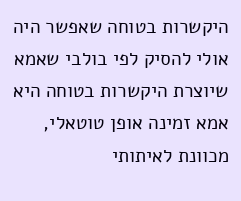היקשרות בטוחה שאפשר היה אולי להסיק לפי בולבי שאמא שיוצרת היקשרות בטוחה היא אמא זמינה אופן טוטאלי, מכוונת לאיתותי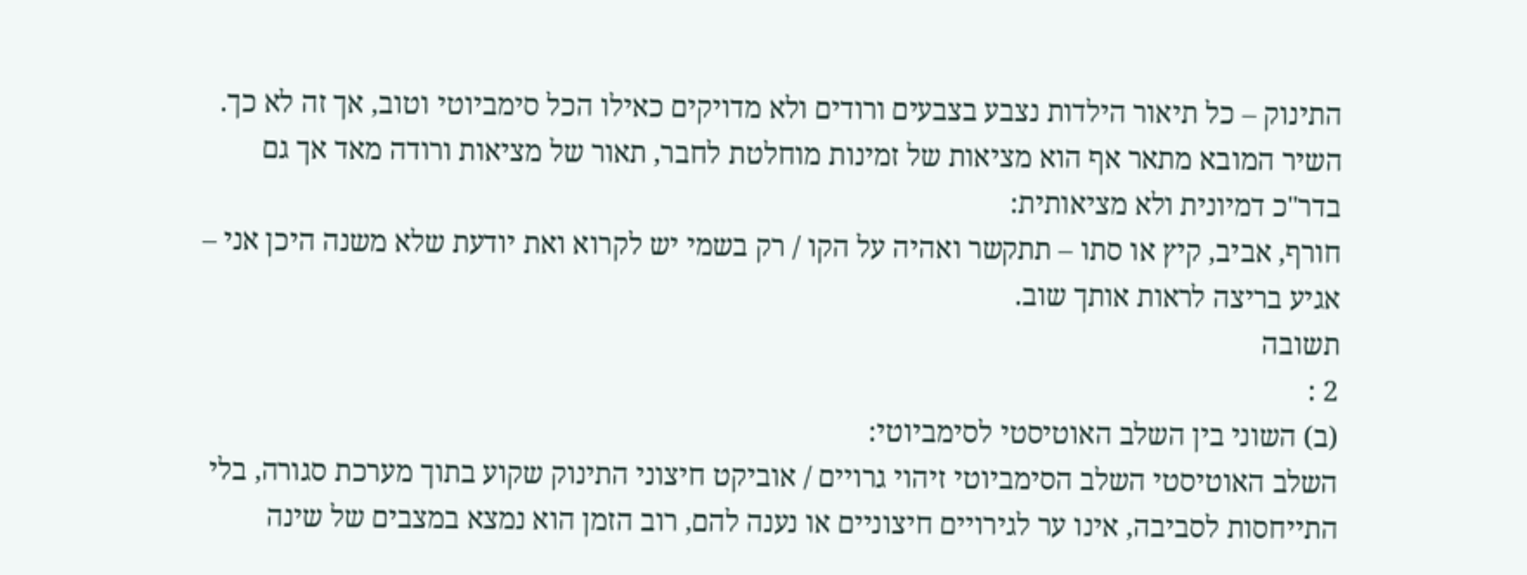התינוק – כל תיאור הילדות נצבע בצבעים ורודים ולא מדויקים כאילו הכל סימביוטי וטוב, אך זה לא כך. השיר המובא מתאר אף הוא מציאות של זמינות מוחלטת לחבר, תאור של מציאות ורודה מאד אך גם בדר"כ דמיונית ולא מציאותית:
חורף, אביב, קיץ או סתו – תתקשר ואהיה על הקו / רק בשמי יש לקרוא ואת יודעת שלא משנה היכן אני – אגיע בריצה לראות אותך שוב.
תשובה
2 :
(ב) השוני בין השלב האוטיסטי לסימביוטי:
השלב האוטיסטי השלב הסימביוטי זיהוי גרויים / אוביקט חיצוני התינוק שקוע בתוך מערכת סגורה, בלי התייחסות לסביבה, אינו ער לגירויים חיצוניים או נענה להם, רוב הזמן הוא נמצא במצבים של שינה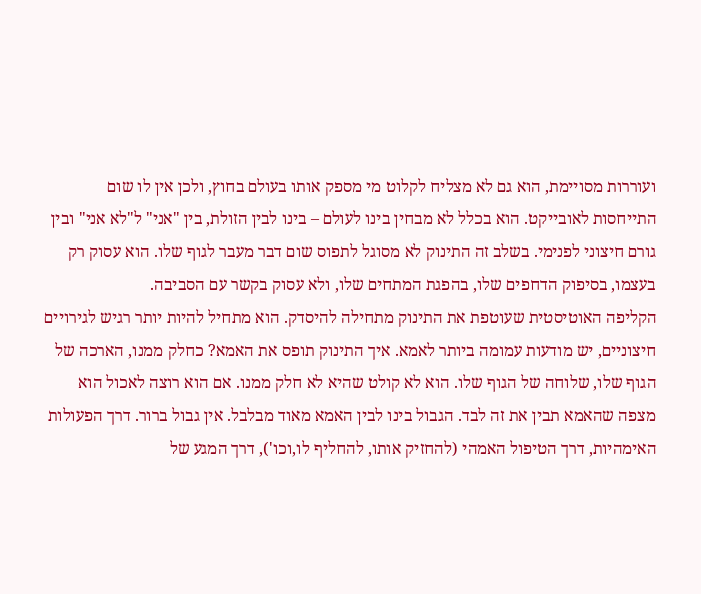ועוררות מסויימת, הוא גם לא מצליח לקלוט מי מספק אותו בעולם בחוץ, ולכן אין לו שום התייחסות לאובייקט. הוא בכלל לא מבחין בינו לעולם – בינו לבין הזולת, בין "אני" ל"לא אני" ובין גורם חיצוני לפנימי. בשלב זה התינוק לא מסוגל לתפוס שום דבר מעבר לגוף שלו. הוא עסוק רק בעצמו, בסיפוק הדחפים שלו, בהפגת המתחים שלו, ולא עסוק בקשר עם הסביבה.
הקליפה האוטיסטית שעוטפת את התינוק מתחילה להיסדק. הוא מתחיל להיות יותר רגיש לגירויים חיצוניים, יש מודעות עמומה ביותר לאמא. איך התינוק תופס את האמא? כחלק ממנו, הארכה של הגוף שלו, שלוחה של הגוף שלו. הוא לא קולט שהיא לא חלק ממנו. אם הוא רוצה לאכול הוא מצפה שהאמא תבין את זה לבד. הגבול בינו לבין האמא מאוד מבלבל. אין גבול ברור. דרך הפעולות האימהיות, דרך הטיפול האמהי (להחזיק אותו, להחליף לו,וכו'), דרך המגע של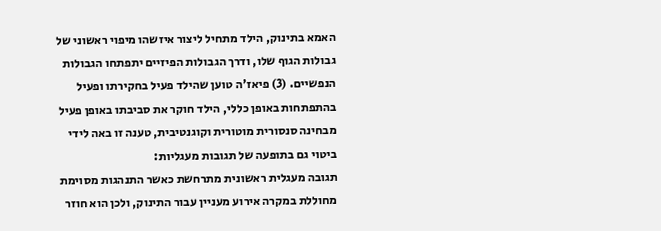האמא בתינוק, הילד מתחיל ליצור איזשהו מיפוי ראשוני של גבולות הגוף שלו, ודרך הגבולות הפיזיים יתפתחו הגבולות הנפשיים. (3) פיאז'ה טוען שהילד פעיל בחקירתו ופעיל בהתפתחות באופן כללי, הילד חוקר את סביבתו באופן פעיל מבחינה סנסורית מוטורית וקוגנטיבית, טענה זו באה לידי ביטוי גם בתופעה של תגובות מעגליות:
תגובה מעגלית ראשונית מתרחשת כאשר התנהגות מסוימת מחוללת במקרה אירוע מעניין עבור התינוק, ולכן הוא חוזר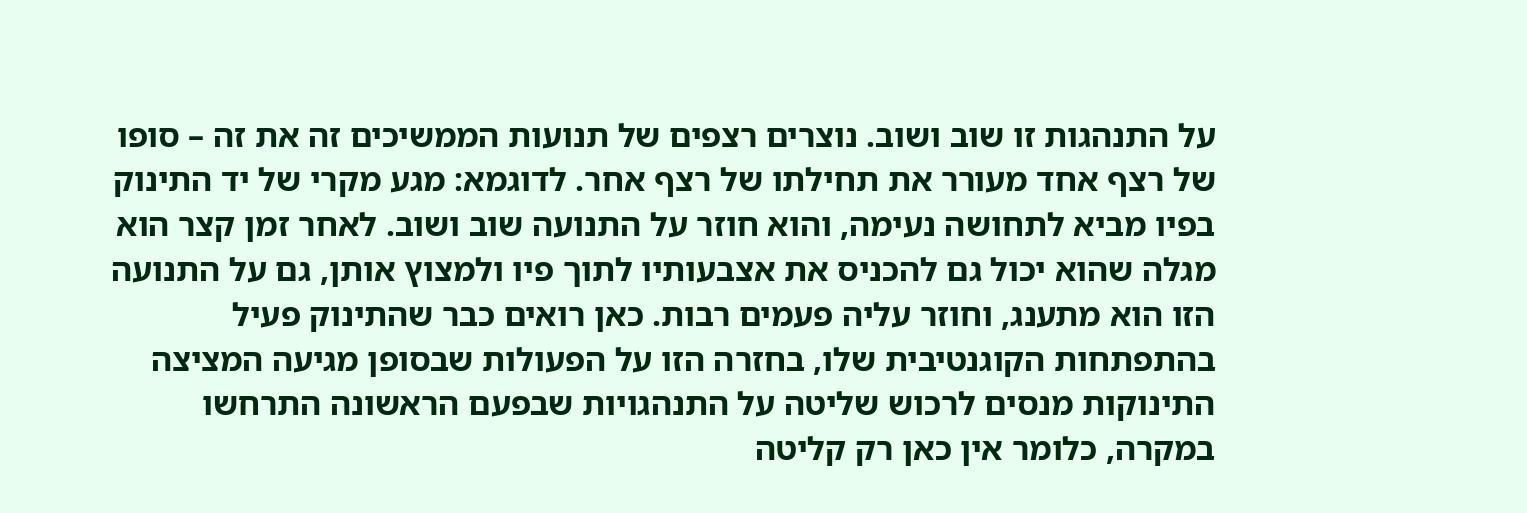על התנהגות זו שוב ושוב. נוצרים רצפים של תנועות הממשיכים זה את זה – סופו של רצף אחד מעורר את תחילתו של רצף אחר. לדוגמא: מגע מקרי של יד התינוק בפיו מביא לתחושה נעימה, והוא חוזר על התנועה שוב ושוב. לאחר זמן קצר הוא מגלה שהוא יכול גם להכניס את אצבעותיו לתוך פיו ולמצוץ אותן, גם על התנועה הזו הוא מתענג, וחוזר עליה פעמים רבות. כאן רואים כבר שהתינוק פעיל בהתפתחות הקוגנטיבית שלו, בחזרה הזו על הפעולות שבסופן מגיעה המציצה התינוקות מנסים לרכוש שליטה על התנהגויות שבפעם הראשונה התרחשו במקרה, כלומר אין כאן רק קליטה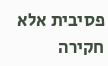פסיבית אלא חקירה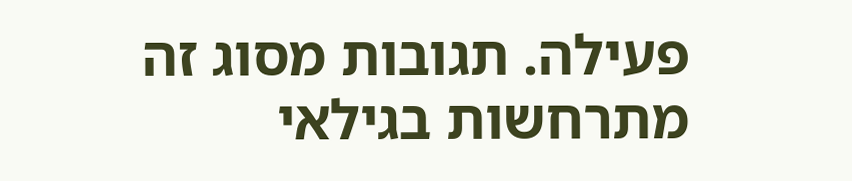פעילה. תגובות מסוג זה מתרחשות בגילאי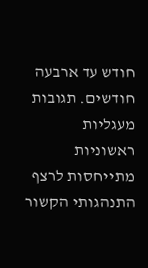חודש עד ארבעה חודשים. תגובות מעגליות ראשוניות מתייחסות לרצף התנהגותי הקשור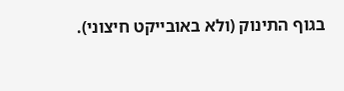בגוף התינוק (ולא באובייקט חיצוני).